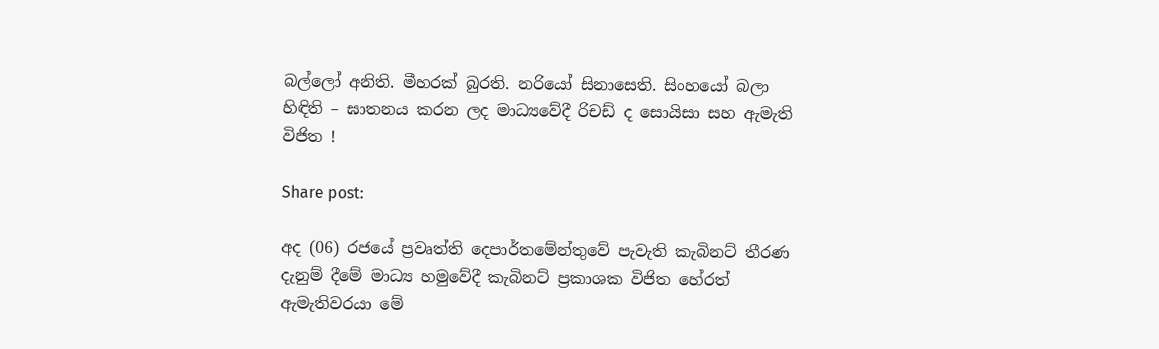බල්ලෝ අනිති. මීහරක් බුරති. නරියෝ සිනාසෙති. සිංහයෝ බලා හිඳිති – ඝාතනය කරන ලද මාධ්‍යවේදී රිචඩ් ද සොයිසා සහ ඇමැති විජිත !

Share post:

අද (06) රජයේ ප්‍රවෘත්ති දෙපාර්තමේන්තුවේ පැවැති කැබිනට් තීරණ දැනුම් දීමේ මාධ්‍ය හමුවේදී කැබිනට් ප්‍රකාශක විජිත හේරත් ඇමැතිවරයා මේ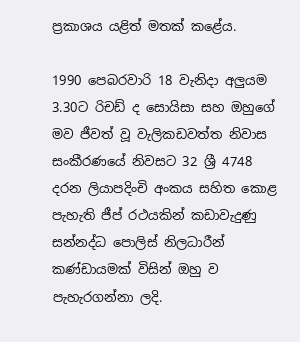ප්‍රකාශය යළිත් මතක් කළේය.

1990 පෙබරවාරි 18 වැනිදා අලුයම 3.30ට රිචඩ් ද සොයිසා සහ ඔහුගේ මව ජීවත් වූ වැලිකඩවත්ත නිවාස සංකීරණයේ නිවසට 32 ශ්‍රී 4748 දරන ලියාපදිංචි අංකය සහිත කොළ පැහැති ජීප් රථයකින් කඩාවැදුණු සන්නද්ධ පොලිස් නිලධාරීන් කණ්ඩායමක් විසින් ඔහු ව පැහැරගන්නා ලදි.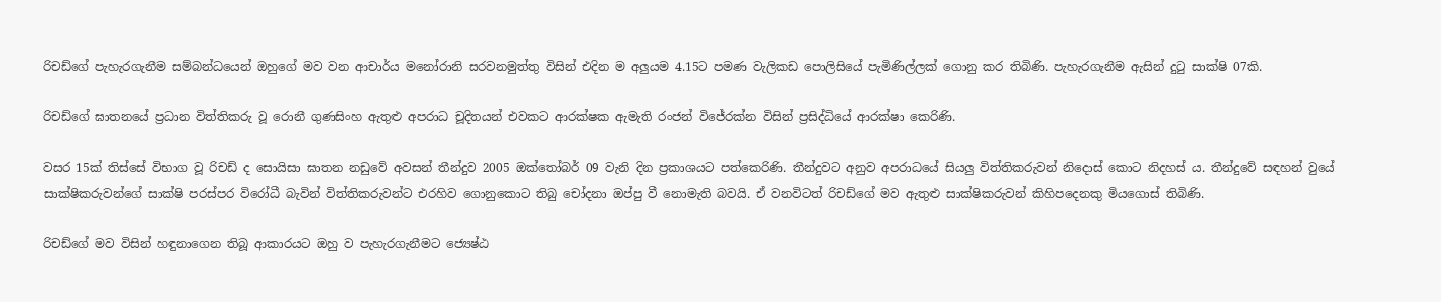රිචඩ්ගේ පැහැරගැනීම සම්බන්ධයෙන් ඔහුගේ මව වන ආචාර්ය මනෝරානි සරවනමුත්තු විසින් එදින ම අලුයම 4.15ට පමණ වැලිකඩ පොලිසියේ පැමිණිල්ලක් ගොනු කර තිබිණි. පැහැරගැනීම ඇසින් දුටු සාක්ෂි 07කි.

රිචඩ්ගේ ඝාතනයේ ප්‍රධාන විත්තිකරු වූ රොනී ගුණසිංහ ඇතුළු අපරාධ චූදිතයන් එවකට ආරක්ෂක ඇමැති රංජන් විජේරක්න විසින් ප්‍රසිද්ධියේ ආරක්ෂා කෙරිණි.

වසර 15ක් තිස්සේ විභාග වූ රිචඩ් ද සොයිසා ඝාතන නඩුවේ අවසන් තීන්දුව 2005 ඔක්තෝබර් 09 වැනි දින ප්‍රකාශයට පත්කෙරිණි. තීන්දුවට අනුව අපරාධයේ සියලු විත්තිකරුවන් නිදොස් කොට නිදහස් ය. තීන්දුවේ සඳහන් වුයේ සාක්ෂිකරුවන්ගේ සාක්ෂි පරස්පර විරෝධී බැවින් විත්තිකරුවන්ට එරහිව ගොනුකොට තිබු චෝදනා ඔප්පු වී නොමැති බවයි. ඒ වනවිටත් රිචඩ්ගේ මව ඇතුළු සාක්ෂිකරුවන් කිහිපදෙනකු මියගොස් තිබිණි.

රිචඩ්ගේ මව විසින් හඳුනාගෙන තිබූ ආකාරයට ඔහු ව පැහැරගැනීමට ජ්‍යෙෂ්ඨ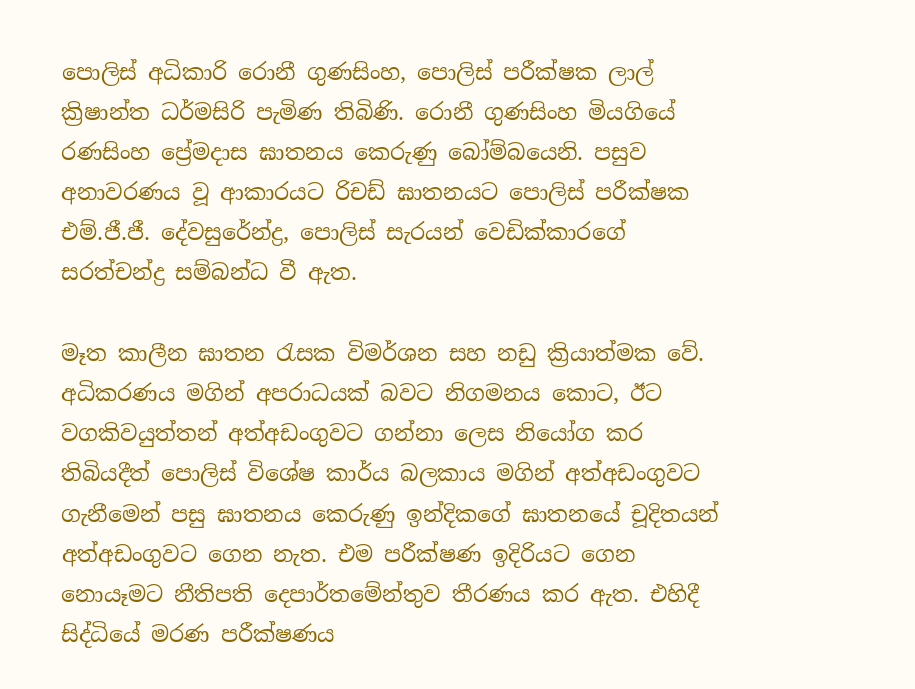පොලිස් අධිකාරි රොනී ගුණසිංහ, පොලිස් පරීක්ෂක ලාල් ක්‍රිෂාන්ත ධර්මසිරි පැමිණ තිබිණි. රොනී ගුණසිංහ මියගියේ රණසිංහ ප්‍රේමදාස ඝාතනය කෙරුණු බෝම්බයෙනි. පසුව අනාවරණය වූ ආකාරයට රිචඩ් ඝාතනයට පොලිස්‌ පරීක්‌ෂක එම්.ජී.ජී. දේවසුරේන්ද්‍ර, පොලිස්‌ සැරයන් වෙඩික්‌කාරගේ සරත්චන්ද්‍ර සම්බන්ධ වී ඇත.

මෑත කාලීන ඝාතන රැසක විමර්ශන සහ නඩු ක්‍රියාත්මක වේ. අධිකරණය මගින් අපරාධයක් බවට නිගමනය කොට, ඊට වගකිවයුත්තන් අත්අඩංගුවට ගන්නා ලෙස නියෝග කර තිබියදීත් පොලිස් විශේෂ කාර්ය බලකාය මගින් අත්අඩංගුවට ගැනීමෙන් පසු ඝාතනය කෙරුණු ඉන්දිකගේ ඝාතනයේ චූදිතයන් අත්අඩංගුවට ගෙන නැත. එම පරීක්ෂණ ඉදිරියට ගෙන නොයෑමට නීතිපති දෙපාර්තමේන්තුව තීරණය කර ඇත. එහිදී සිද්ධියේ මරණ පරීක්ෂණය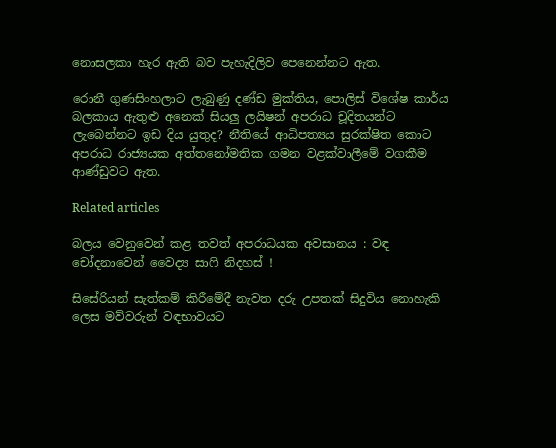නොසලකා හැර ඇති බව පැහැදිලිව පෙනෙන්නට ඇත.

රොනී ගුණසිංහලාට ලැබුණු දණ්ඩ මුක්තිය, පොලිස් විශේෂ කාර්ය බලකාය ඇතුළු අනෙක් සියලු ලයිෂන් අපරාධ චූදිතයන්ට ලැබෙන්නට ඉඩ දිය යුතුද? නීතියේ ආධිපත්‍යය සුරක්ෂිත කොට අපරාධ රාජ්‍යයක අත්තනෝමතික ගමන වළක්වාලීමේ වගකීම ආණ්ඩුවට ඇත.

Related articles

බලය වෙනුවෙන් කළ තවත් අපරාධයක අවසානය : වඳ චෝදනාවෙන් වෛද්‍ය සාෆි නිදහස් !

සිසේරියන් සැත්කම් කිරීමේදී නැවත දරු උපතක් සිදුවිය නොහැකි ලෙස මව්වරුන් වඳභාවයට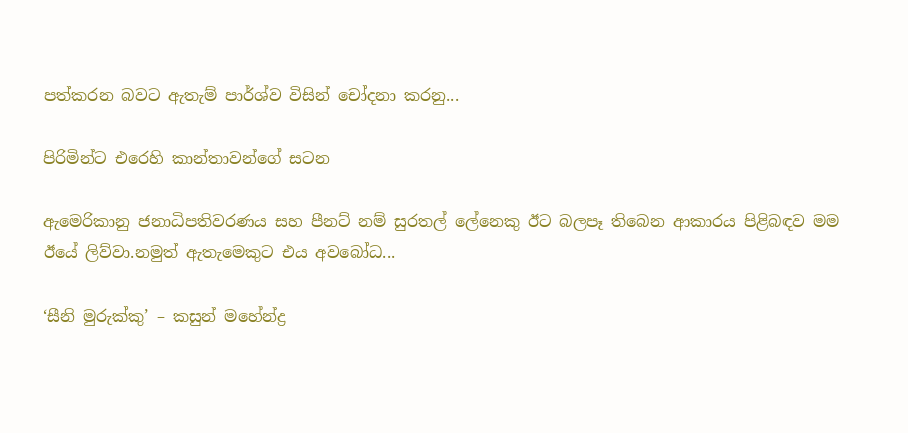පත්කරන බවට ඇතැම් පාර්ශ්ව විසින් චෝදනා කරනු...

පිරිමින්ට එරෙහි කාන්තාවන්ගේ සටන

ඇමෙරිකානු ජනාධිපතිවරණය සහ පීනට් නම් සුරතල් ලේනෙකු ඊට බලපෑ තිබෙන ආකාරය පිළිබඳව මම ඊයේ ලිව්වා.නමුත් ඇතැමෙකුට එය අවබෝධ...

‘සීනි මුරුක්කු’ – කසුන් මහේන්ද්‍ර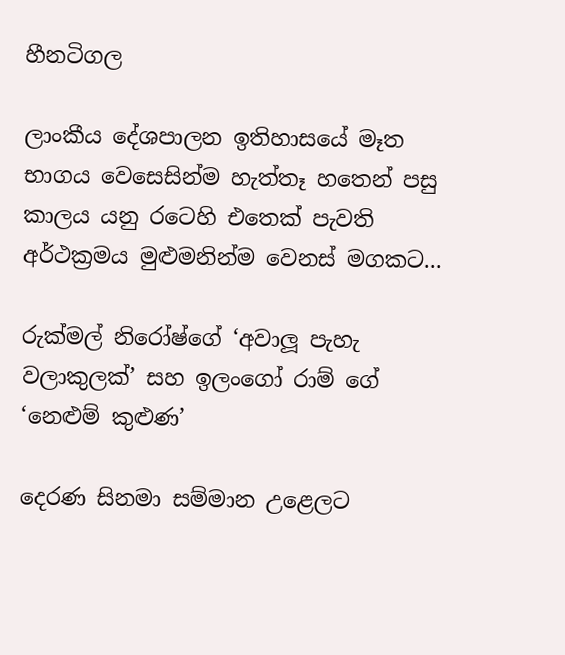හීනටිගල

ලාංකීය දේශපාලන ඉතිහාසයේ මෑත භාගය වෙසෙසින්ම හැත්තෑ හතෙන් පසු කාලය යනු රටෙහි එතෙක් පැවති අර්ථක්‍රමය මුළුමනින්ම වෙනස් මගකට...

රුක්මල් නිරෝෂ්ගේ ‘අවාලූ පැහැ වලාකුලක්’ සහ ඉලංගෝ රාම් ගේ ‘නෙළුම් කුළුණ’

දෙරණ සිනමා සම්මාන උළෙලට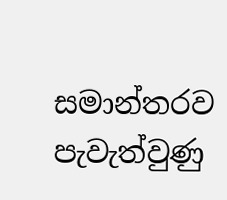සමාන්තරව පැවැත්වුණු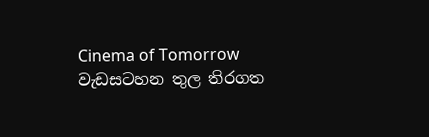Cinema of Tomorrow වැඩසටහන තුල තිරගත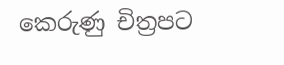කෙරුණු චිත්‍රපට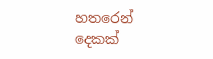හතරෙන් දෙකක්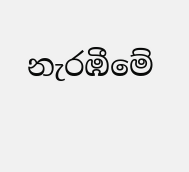නැරඹීමේ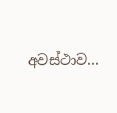අවස්ථාව...